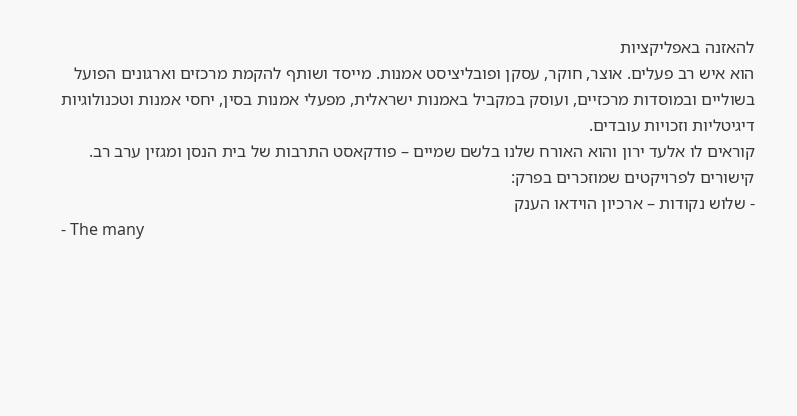להאזנה באפליקציות
הוא איש רב פעלים. אוצר, חוקר, עסקן ופובליציסט אמנות. מייסד ושותף להקמת מרכזים וארגונים הפועל בשוליים ובמוסדות מרכזיים, ועוסק במקביל באמנות ישראלית, מפעלי אמנות בסין, יחסי אמנות וטכנולוגיות דיגיטליות וזכויות עובדים.
קוראים לו אלעד ירון והוא האורח שלנו בלשם שמיים – פודקאסט התרבות של בית הנסן ומגזין ערב רב.
קישורים לפרויקטים שמוזכרים בפרק:
- שלוש נקודות – ארכיון הוידאו הענק
- The many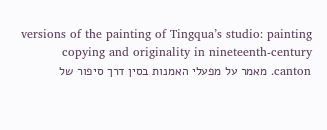versions of the painting of Tingqua’s studio: painting copying and originality in nineteenth-century canton. מאמר על מפעלי האמנות בסין דרך סיפור של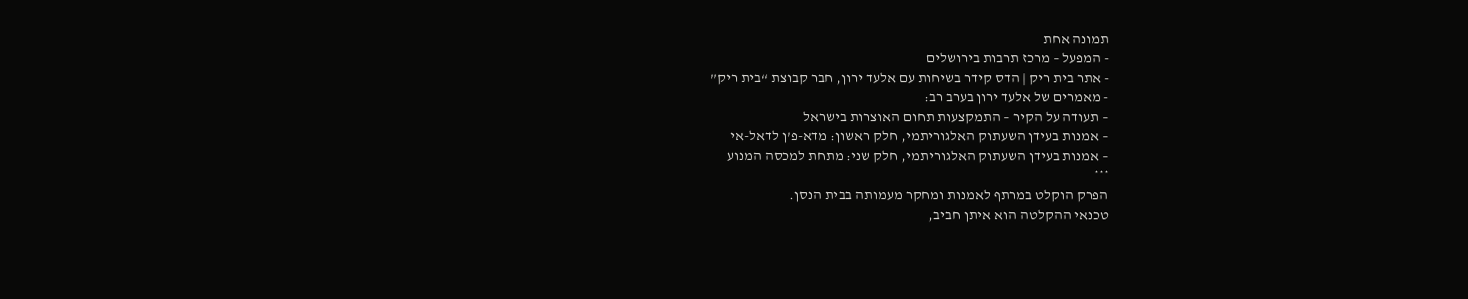תמונה אחת
- המפעל – מרכז תרבות בירושלים
- אתר בית ריק | הדס קידר בשיחות עם אלעד ירון, חבר קבוצת “בית ריק”
- מאמרים של אלעד ירון בערב רב:
– תעודה על הקיר – התמקצעות תחום האוצרות בישראל
– אמנות בעידן השעתוק האלגוריתמי, חלק ראשון: מדא-פ’ן לדאל-אי
– אמנות בעידן השעתוק האלגוריתמי, חלק שני: מתחת למכסה המנוע
***
הפרק הוקלט במרתף לאמנות ומחקר מעמותה בבית הנסן.
טכנאי ההקלטה הוא איתן חביב,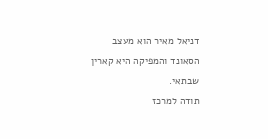דניאל מאיר הוא מעצב הסאונד והמפיקה היא קארין שבתאי.
תודה למרכז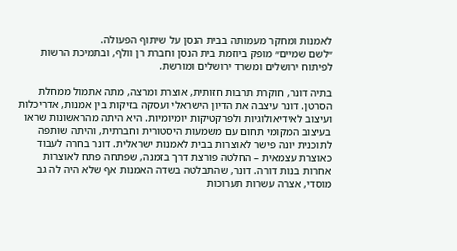לאמנות ומחקר מעמותה בבית הנסן על שיתוף הפעולה.
״לשם שמיים״ מופק ביוזמת בית הנסן וחברת רן וולף, ובתמיכת הרשות לפיתוח ירושלים ומשרד ירושלים ומורשת.

בתיה דונר, חוקרת תרבות חזותית, אוצרת ומרצה, מתה אתמול ממחלת הסרטן. דונר עיצבה את הדיון הישראלי ועסקה בזיקות בין אמנות, אדריכלות ועיצוב לאידיאולוגיות ולפרקטיקות יומיומיות. היא היתה מהראשונות שראו בעיצוב המקומי תחום עם משמעות היסטורית וחברתית, והיתה שותפה לתוכנית יונה פישר לאוצרות בבית לאמנות ישראלית. דונר בחרה לעבוד כאוצרת עצמאית – החלטה פורצת דרך בזמנה, שפתחה פתח לאוצרות אחרות בנות דורה. דונר, שהתבלטה בשדה האמנות אף שלא היה לה גב מוסדי, אצרה עשרות תערוכות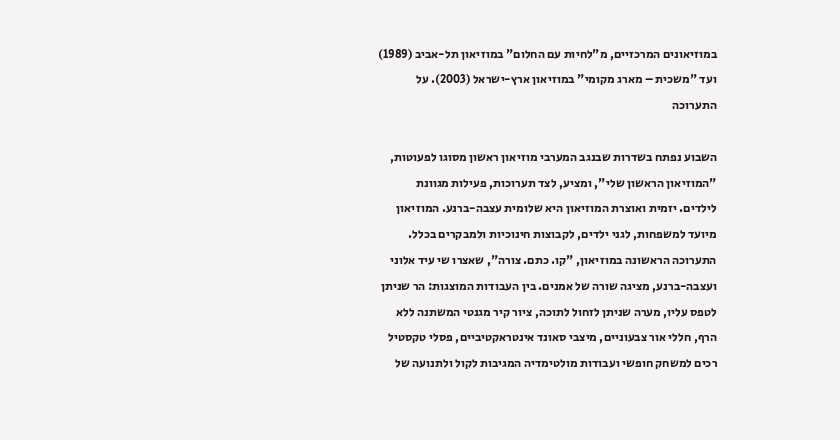במוזיאונים המרכזיים, מ"לחיות עם החלום" במוזיאון תל-אביב (1989) ועד "משכית – מארג מקומי" במוזיאון ארץ-ישראל (2003). על התערוכה

השבוע נפתח בשדרות שבנגב המערבי מוזיאון ראשון מסוגו לפעוטות, "המוזיאון הראשון שלי", ומציע, לצד תערוכות, פעילות מגוונת לילדים. יזמית ואוצרת המוזיאון היא שלומית עצבה-ברנע. המוזיאון מיועד למשפחות, לגני ילדים, לקבוצות חינוכיות ולמבקרים בכלל.
התערוכה הראשונה במוזיאון, "קו. כתם. צורה", שאצרו שי עיד אלוני ועצבה-ברנע, מציגה שורה של אמנים. בין העבודות המוצגות: הר שניתן לטפס עליו, מערה שניתן לזחול לתוכה, ציור קיר מגנטי המשתנה ללא הרף, חללי אור צבעוניים, מיצבי סאונד אינטראקטיביים, פסלי טקסטיל רכים למשחק חופשי ועבודות מולטימדיה המגיבות לקול ולתנועה של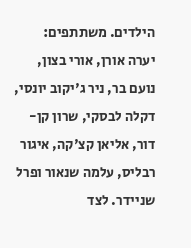הילדים. משתתפים: יערה אורן, אורי בצון, נועם בר, ניר ג'יקוב יונסי, דקלה לבסקי, שרון קן-דור, אליאן קצ'קה, איגור רבליס, עלמה שנאור ופרל שניידר. לצד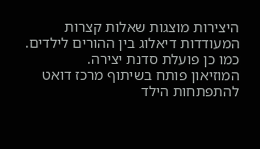היצירות מוצגות שאלות קצרות המעודדות דיאלוג בין ההורים לילדים. כמו כן פועלת סדנת יצירה.
המוזיאון פותח בשיתוף מרכז דואט להתפתחות הילד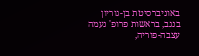באוניברסיטת בן-גוריון בנגב, בראשות פרופ' נעמה עצבה-פוריה,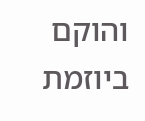והוקם ביוזמת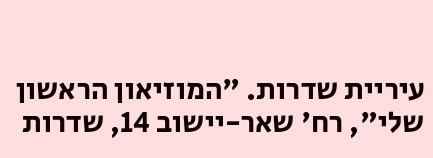עיריית שדרות. "המוזיאון הראשון שלי", רח' שאר-יישוב 14, שדרות